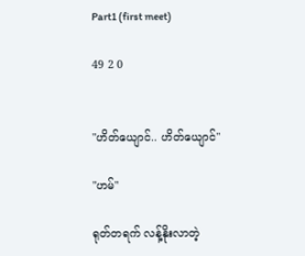Part1 (first meet)

49 2 0


"ဟိတ်ယျောင်.. ဟိတ်ယျောင်"

"ဟမ်"

ရုတ်တရက် လန့်နိုးလာတဲ့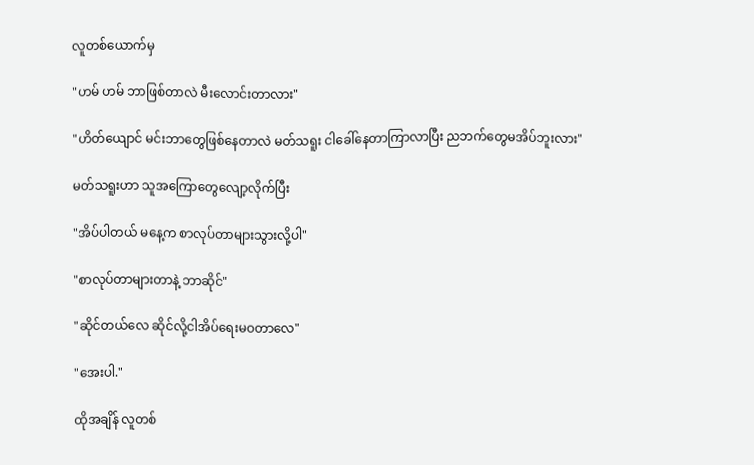လူ‌တစ်ယောက်မှ

"ဟမ် ဟမ် ဘာဖြစ်တာလဲ မီးလောင်းတာလား"

"ဟိတ်ယျောင် မင်းဘာတွေ‌ဖြစ်နေတာလဲ မတ်သရူး ငါခေါ်နေတာကြာလာပြီး ညဘက်တွေမအိပ်ဘူးလား"

မတ်သရူးဟာ သူအကြောတွေလျော့လိုက်ပြီး

"အိပ်ပါတယ် မနေ့က စာလုပ်တာများသွားလို့ပါ"

"စာလုပ်တာများတာနဲ့ ဘာဆိုင်"

"ဆိုင်တယ်လေ ဆိုင်လို့ငါအိပ်ရေးမဝတာလေ"

"အေးပါ."

ထိုအချိန် လူတစ်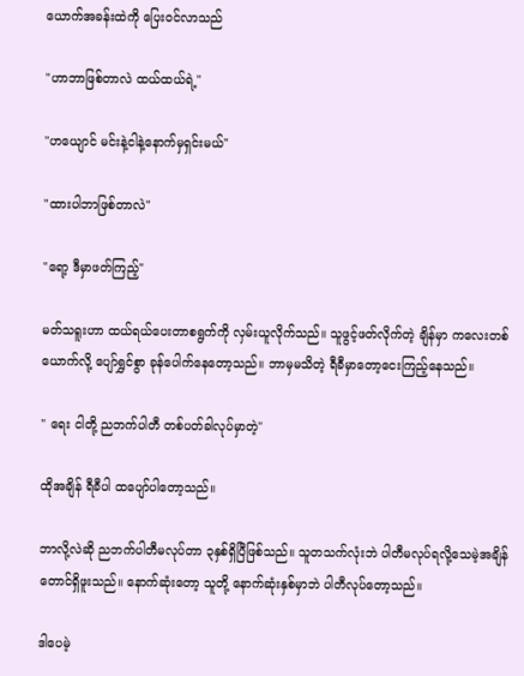ယောက်အခန်းထဲကို ပြေးဝင်လာသည်

"ဟာဘာဖြစ်တာလဲ ထယ်ထယ်ရဲ့"

"ဟယျောင် မင်းနဲ့ငါနဲ့နောက်မှရှင်းမယ်"

"ထားပါဘာဖြစ်တာလဲ"

"ရော့ ဒီမှာဖတ်ကြည့်"

မတ်သရူးဟာ ထယ်ရယ်ပေးတာစရွက်ကို လှမ်းယူလိုက်သည်။ သူဖွင့်ဖတ်လိုက်တဲ့ ချိန်မှာ ကလေးတစ်ယောက်လို့ ပျော်ရွှင်စွာ ခုန်ပေါက်နေတော့သည်။ ဘာမှမသိတဲ့ ရီခီမှာတော့ငေးကြည့်နေသည်။

" ရေး ငါတို့ ညဘက်ပါတီ တစ်ပတ်ခါလုပ်မှာတဲ့"

ထိုအချိန် ရီခီပါ ထပျော်ပါတော့သည်။

ဘာလို့လဲဆို ညဘက်ပါတီမလုပ်တာ ၃နှစ်ရှိပြီဖြစ်သည်။ သူတသက်လုံးဘဲ ပါတီမလုပ်ရလို့သေမဲ့အချိန်တောင်ရှိဖူးသည်။ နောက်ဆုံးတော့ သူတို့ နောက်ဆုံးနှစ်မှာဘဲ ပါတီလုပ်တော့သည်။

ဒါပေမဲ့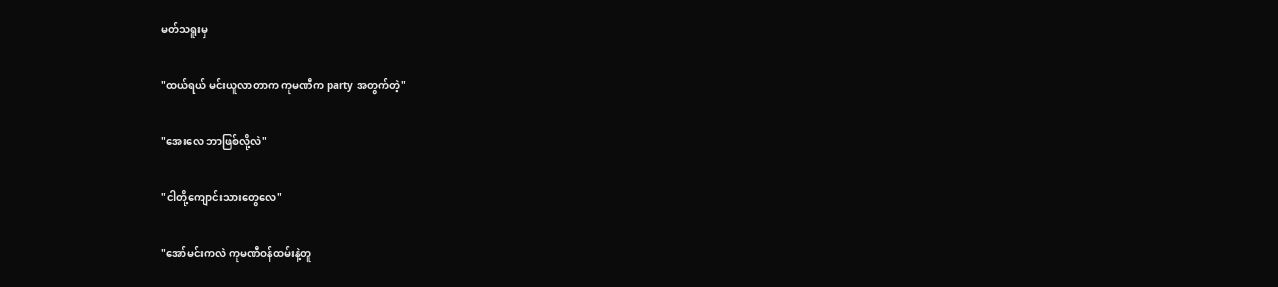မတ်သရူးမှ

"ထယ်ရယ် မင်းယူလာတာက ကုမဏီက party အတွက်တဲ့"

"အေးလေ ဘာဖြစ်လို့လဲ"

"ငါတို့ကျောင်းသားတွေလေ"

"အော်မင်းကလဲ ကုမဏီဝန်ထမ်းနဲ့တူ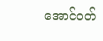အောင်ဝတ်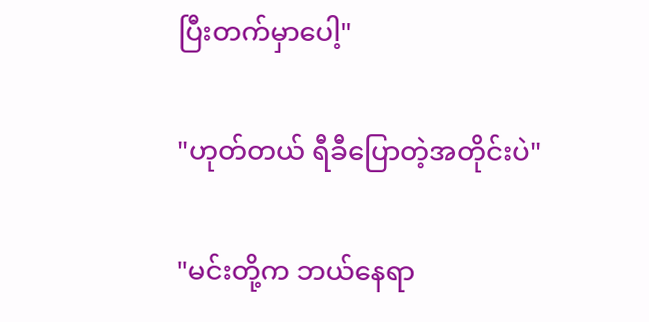ပြီးတက်မှာပေါ့"

"ဟုတ်တယ် ရီခီပြောတဲ့အတိုင်းပဲ"

"မင်းတို့က ဘယ်နေရာ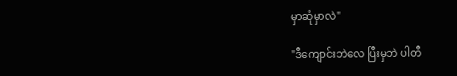မှာဆုံမှာလဲ"

"ဒီကျောင်းဘဲလေ ပြီးမှဘဲ ပါတီ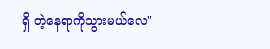ရှိ တဲ့နေရာကိုသွားမယ်လေ"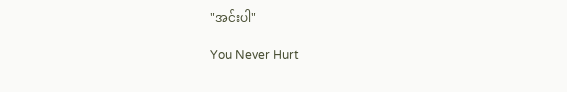"အင်းပါ"

You Never Hurt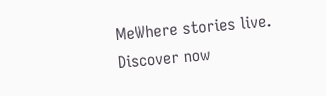MeWhere stories live. Discover now